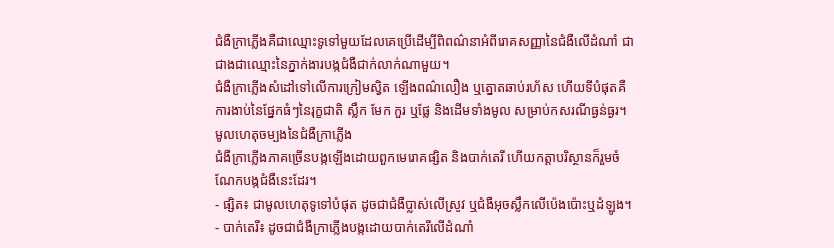ជំងឺក្រាភ្លើងគឺជាឈ្មោះទូទៅមួយដែលគេប្រើដើម្បីពិពណ៌នាអំពីរោគសញ្ញានៃជំងឺលើដំណាំ ជាជាងជាឈ្មោះនៃភ្នាក់ងារបង្កជំងឺជាក់លាក់ណាមួយ។
ជំងឺក្រាភ្លើងសំដៅទៅលើការក្រៀមស្វិត ឡើងពណ៌លឿង ឬត្នោតឆាប់រហ័ស ហើយទីបំផុតគឺការងាប់នៃផ្នែកធំៗនៃរុក្ខជាតិ ស្លឹក មែក កួរ ឬផ្លែ និងដើមទាំងមូល សម្រាប់កសរណីធ្ងន់ធ្ងរ។
មូលហេតុចម្បងនៃជំងឺក្រាភ្លើង
ជំងឺក្រាភ្លើងភាគច្រើនបង្កឡើងដោយពួកមេរោគផ្សិត និងបាក់តេរី ហើយកត្តាបរិស្ថានក៏រួមចំណែកបង្កជំងឺនេះដែរ។
- ផ្សិត៖ ជាមូលហេតុទូទៅបំផុត ដូចជាជំងឺប្លាស់លើស្រូវ ឬជំងឺអុចស្លឹកលើប៉េងប៉ោះឬដំឡូង។
- បាក់តេរី៖ ដូចជាជំងឺក្រាភ្លើងបង្កដោយបាក់តេរីលើដំណាំ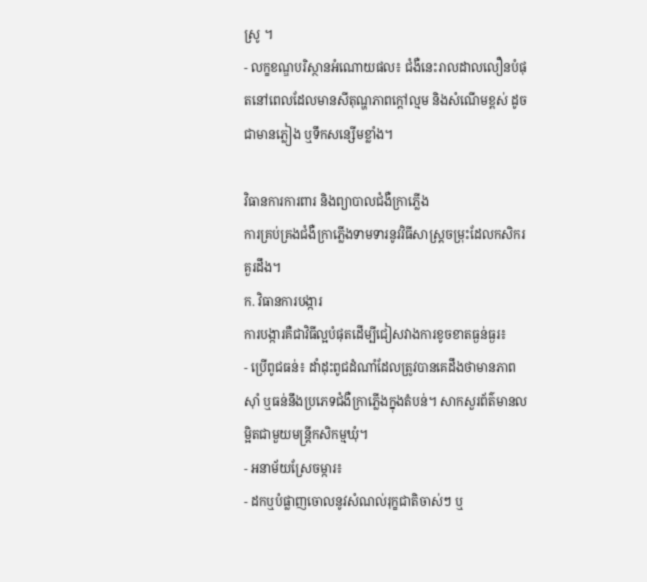ស្រូ ។
- លក្ខខណ្ឌបរិស្ថានអំណោយផល៖ ជំងឺនេះរាលដាលលឿនបំផុតនៅពេលដែលមានសីតុណ្ហភាពក្តៅល្មម និងសំណើមខ្ពស់ ដូចជាមានភ្លៀង ឬទឹកសន្សើមខ្លាំង។

វិធានការការពារ និងព្យាបាលជំងឺក្រាភ្លើង
ការគ្រប់គ្រងជំងឺក្រាភ្លើងទាមទារនូវវិធីសាស្រ្តចម្រុះដែលកសិករគួរដឹង។
ក. វិធានការបង្ការ
ការបង្ការគឺជាវិធីល្អបំផុតដើម្បីជៀសវាងការខូចខាតធ្ងន់ធ្ងរ៖
- ប្រើពូជធន់៖ ដាំដុះពូជដំណាំដែលត្រូវបានគេដឹងថាមានភាពស៊ាំ ឬធន់នឹងប្រភេទជំងឺក្រាភ្លើងក្នុងតំបន់។ សាកសួរព័ត៌មានលម្អិតជាមួយមន្ត្រីកសិកម្មឃុំ។
- អនាម័យស្រែចម្ការ៖
- ដកឬបំផ្លាញចោលនូវសំណល់រុក្ខជាតិចាស់ៗ ឬ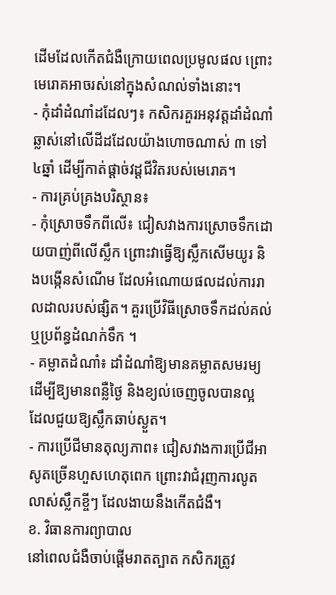ដើមដែលកើតជំងឺក្រោយពេលប្រមូលផល ព្រោះមេរោគអាចរស់នៅក្នុងសំណល់ទាំងនោះ។
- កុំដាំដំណាំដដែលៗ៖ កសិករគួរអនុវត្តដាំដំណាំឆ្លាស់នៅលើដីដដែលយ៉ាងហោចណាស់ ៣ ទៅ ៤ឆ្នាំ ដើម្បីកាត់ផ្តាច់វដ្តជីវិតរបស់មេរោគ។
- ការគ្រប់គ្រងបរិស្ថាន៖
- កុំស្រោចទឹកពីលើ៖ ជៀសវាងការស្រោចទឹកដោយបាញ់ពីលើស្លឹក ព្រោះវាធ្វើឱ្យស្លឹកសើមយូរ និងបង្កើនសំណើម ដែលអំណោយផលដល់ការរាលដាលរបស់ផ្សិត។ គួរប្រើវិធីស្រោចទឹកដល់គល់ ឬប្រព័ន្ធដំណក់ទឹក ។
- គម្លាតដំណាំ៖ ដាំដំណាំឱ្យមានគម្លាតសមរម្យ ដើម្បីឱ្យមានពន្លឺថ្ងៃ និងខ្យល់ចេញចូលបានល្អ ដែលជួយឱ្យស្លឹកឆាប់ស្ងួត។
- ការប្រើជីមានតុល្យភាព៖ ជៀសវាងការប្រើជីអាសូតច្រើនហួសហេតុពេក ព្រោះវាជំរុញការលូតលាស់ស្លឹកខ្ចីៗ ដែលងាយនឹងកើតជំងឺ។
ខ. វិធានការព្យាបាល
នៅពេលជំងឺចាប់ផ្តើមរាតត្បាត កសិករត្រូវ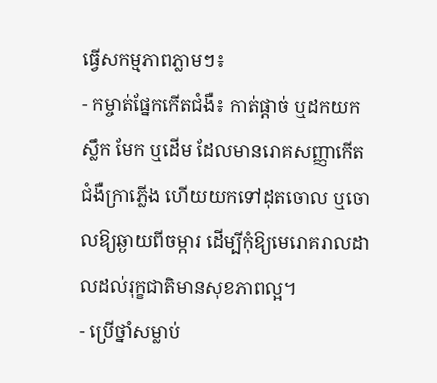ធ្វើសកម្មភាពភ្លាមៗ៖
- កម្ចាត់ផ្នែកកើតជំងឺ៖ កាត់ផ្តាច់ ឬដកយកស្លឹក មែក ឬដើម ដែលមានរោគសញ្ញាកើតជំងឺក្រាភ្លើង ហើយយកទៅដុតចោល ឬចោលឱ្យឆ្ងាយពីចម្ការ ដើម្បីកុំឱ្យមេរោគរាលដាលដល់រុក្ខជាតិមានសុខភាពល្អ។
- ប្រើថ្នាំសម្លាប់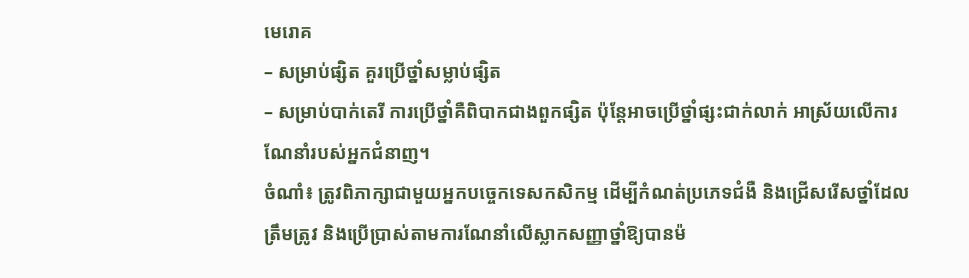មេរោគ
– សម្រាប់ផ្សិត គួរប្រើថ្នាំសម្លាប់ផ្សិត
– សម្រាប់បាក់តេរី ការប្រើថ្នាំគឺពិបាកជាងពួកផ្សិត ប៉ុន្តែអាចប្រើថ្នាំផ្សះជាក់លាក់ អាស្រ័យលើការណែនាំរបស់អ្នកជំនាញ។
ចំណាំ៖ ត្រូវពិភាក្សាជាមួយអ្នកបច្ចេកទេសកសិកម្ម ដើម្បីកំណត់ប្រភេទជំងឺ និងជ្រើសរើសថ្នាំដែលត្រឹមត្រូវ និងប្រើប្រាស់តាមការណែនាំលើស្លាកសញ្ញាថ្នាំឱ្យបានម៉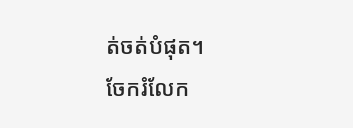ត់ចត់បំផុត។
ចែករំលែក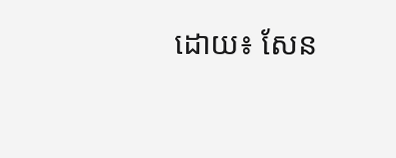ដោយ៖ សែន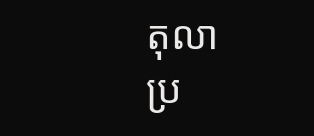តុលា
ប្រ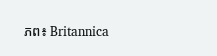ភព៖ Britannica